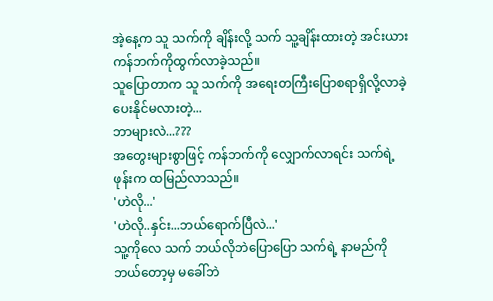အဲ့နေ့က သူ သက်ကို ချိန်းလို့ သက် သူ့ချိန်းထားတဲ့ အင်းယားကန်ဘက်ကိုထွက်လာခဲ့သည်။
သူပြောတာက သူ သက်ကို အရေးတကြီးပြောစရာရှိလို့လာခဲ့ပေးနိုင်မလားတဲ့...
ဘာများလဲ...???
အတွေးများစွာဖြင့် ကန်ဘက်ကို လျှောက်လာရင်း သက်ရဲ့ ဖုန်းက ထမြည်လာသည်။
'ဟဲလို...'
'ဟဲလို..နှင်း...ဘယ်ရောက်ပြီလဲ...'
သူ့ကိုလေ သက် ဘယ်လိုဘဲပြောပြော သက်ရဲ့ နာမည်ကို ဘယ်တော့မှ မခေါ်ဘဲ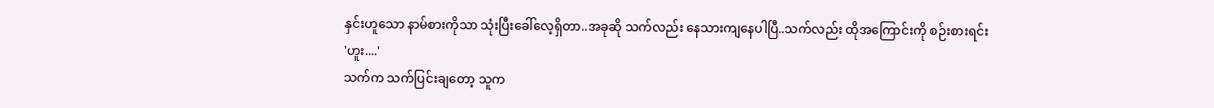နှင်းဟူသော နာမ်စားကိုသာ သုံးပြီးခေါ်လေ့ရှိတာ..အခုဆို သက်လည်း နေသားကျနေပါပြီ..သက်လည်း ထိုအကြောင်းကို စဉ်းစားရင်း
'ဟူး....'
သက်က သက်ပြင်းချတော့ သူက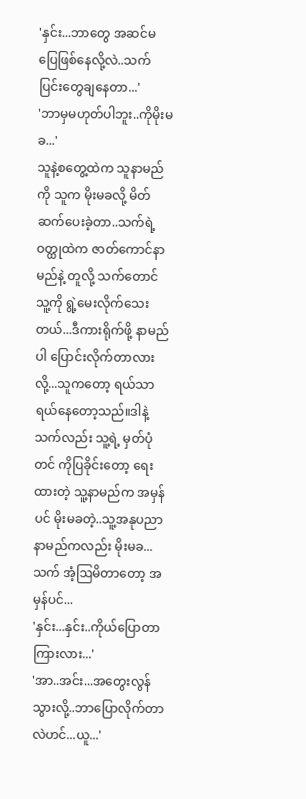'နှင်း...ဘာတွေ အဆင်မပြေဖြစ်နေလို့လဲ..သက်ပြင်းတွေချနေတာ...'
'ဘာမှမဟုတ်ပါဘူး..ကိုမိုးမခ...'
သူနဲ့စတွေ့ထဲက သူနာမည်ကို သူက မိုးမခလို့ မိတ်ဆက်ပေးခဲ့တာ..သက်ရဲ့ ဝတ္ထုထဲက ဇာတ်ကောင်နာမည်နဲ့ တူလို့ သက်တောင် သူ့ကို ရွဲ့မေးလိုက်သေးတယ်...ဒီကားရိုက်ဖို့ နာမည်ပါ ပြောင်းလိုက်တာလားလို့...သူကတော့ ရယ်သာရယ်နေတော့သည်။ဒါနဲ့ သက်လည်း သူ့ရဲ့ မှတ်ပုံတင် ကိုပြခိုင်းတော့ ရေးထားတဲ့ သူ့နာမည်က အမှန်ပင် မိုးမခတဲ့..သူ့အနုပညာနာမည်ကလည်း မိုးမခ...သက် အံ့ဩမိတာတော့ အမှန်ပင်...
'နှင်း...နှင်း..ကိုယ်ပြောတာကြားလား...'
'အာ..အင်း...အတွေးလွန်သွားလို့..ဘာပြောလိုက်တာလဲဟင်...ယူ...'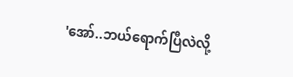'အော်..ဘယ်ရောက်ပြီလဲလို့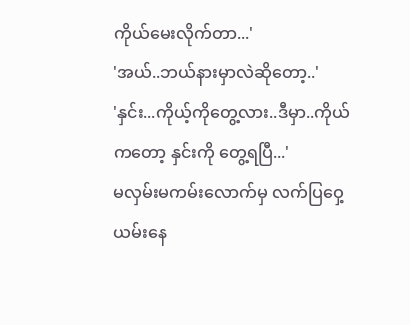ကိုယ်မေးလိုက်တာ...'
'အယ်..ဘယ်နားမှာလဲဆိုတော့..'
'နှင်း...ကိုယ့်ကိုတွေ့လား..ဒီမှာ..ကိုယ်ကတော့ နှင်းကို တွေ့ရပြီ...'
မလှမ်းမကမ်းလောက်မှ လက်ပြဝှေ့ယမ်းနေ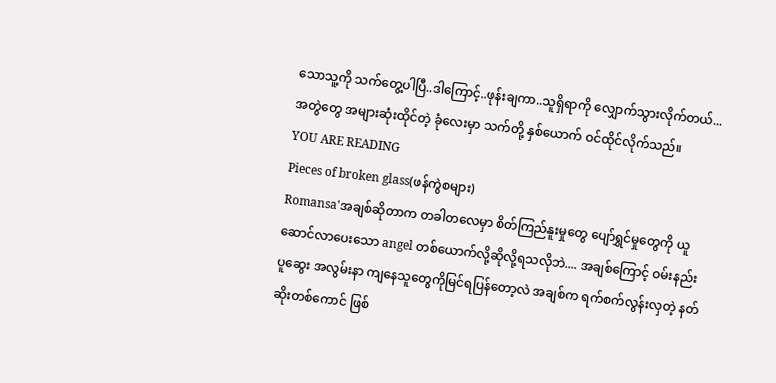သောသူ့ကို သက်တွေ့ပါပြီ..ဒါကြောင့်..ဖုန်းချကာ..သူရှိရာကို လျှောက်သွားလိုက်တယ်...
အတွဲတွေ အများဆုံးထိုင်တဲ့ ခုံလေးမှာ သက်တို့ နှစ်ယောက် ဝင်ထိုင်လိုက်သည်။
YOU ARE READING
Pieces of broken glass(ဖန်ကွဲစများ)
Romansa'အချစ်ဆိုတာက တခါတလေမှာ စိတ်ကြည်နူးမှုတွေ ပျော်ရွှင်မှုတွေကို ယူဆောင်လာပေးသော angel တစ်ယောက်လို့ဆိုလို့ရသလိုဘဲ.... အချစ်ကြောင့် ဝမ်းနည်း ပူဆွေး အလွမ်းနာ ကျနေသူတွေကိုမြင်ရပြန်တော့လဲ အချစ်က ရက်စက်လွန်းလှတဲ့ နတ်ဆိုးတစ်ကောင် ဖြစ်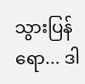သွားပြန်ရော... ဒါ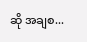ဆို အချစ...